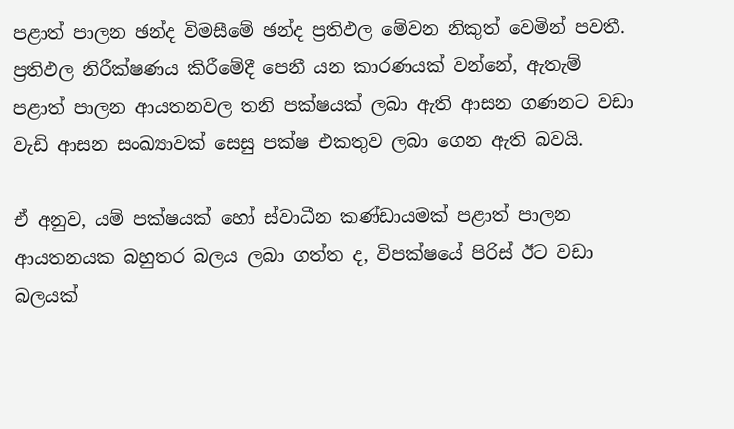පළාත් පාලන ඡන්ද විමසීමේ ඡන්ද ප්‍රතිඵල මේවන නිකුත් වෙමින් පවතී. ප්‍රතිඵල නිරීක්ෂණය කිරීමේදී පෙනී යන කාරණයක් වන්නේ, ඇතැම් පළාත් පාලන ආයතනවල තනි පක්ෂයක් ලබා ඇති ආසන ගණනට වඩා වැඩි ආසන සංඛ්‍යාවක් සෙසු පක්ෂ එකතුව ලබා ගෙන ඇති බවයි.

ඒ අනුව, යම් පක්ෂයක් හෝ ස්වාධීන කණ්ඩායමක් පළාත් පාලන ආයතනයක බහුතර බලය ලබා ගත්ත ද, විපක්ෂයේ පිරිස් ඊට වඩා බලයක්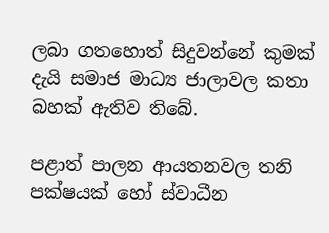ලබා ගතහොත් සිදුවන්නේ කුමක් දැයි සමාජ මාධ්‍ය ජාලාවල කතා බහක් ඇතිව තිබේ.

පළාත් පාලන ආයතනවල තනි පක්ෂයක් හෝ ස්වාධීන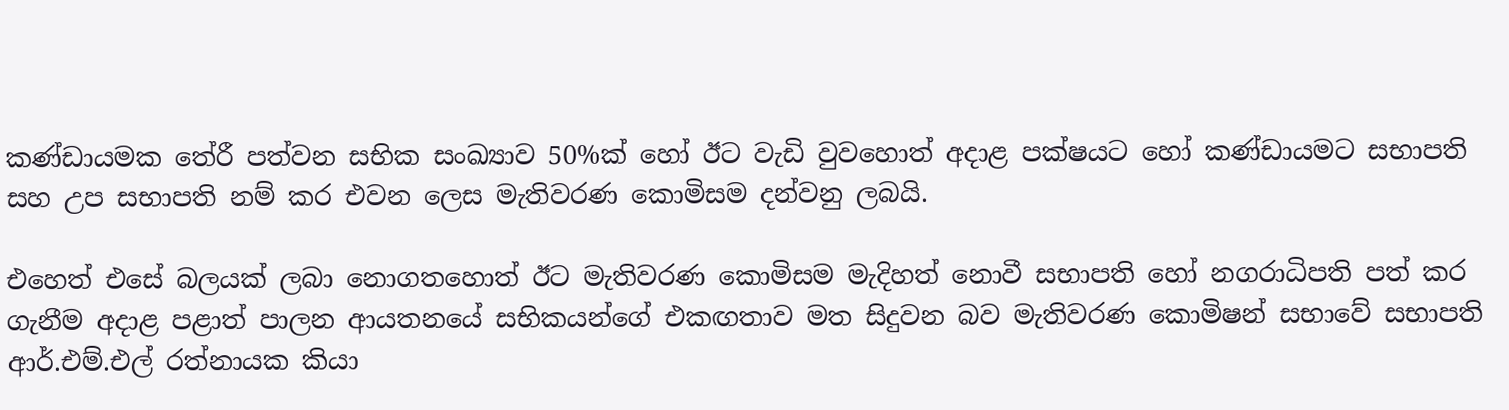කණ්ඩායමක තේරී පත්වන සභික සංඛ්‍යාව 50%ක් හෝ ඊට වැඩි වුවහොත් අදාළ පක්ෂයට හෝ කණ්ඩායමට සභාපති සහ උප සභාපති නම් කර එවන ලෙස මැතිවරණ කොමිසම දන්වනු ලබයි.

එහෙත් එසේ බලයක් ලබා නොගතහොත් ඊට මැතිවරණ කොමිසම මැදිහත් නොවී සභාපති හෝ නගරාධිපති පත් කර ගැනීම අදාළ පළාත් පාලන ආයතනයේ සභිකයන්ගේ එකඟතාව මත සිදුවන බව මැතිවරණ කොමිෂන් සභාවේ සභාපති ආර්.එම්.එල් රත්නායක කියා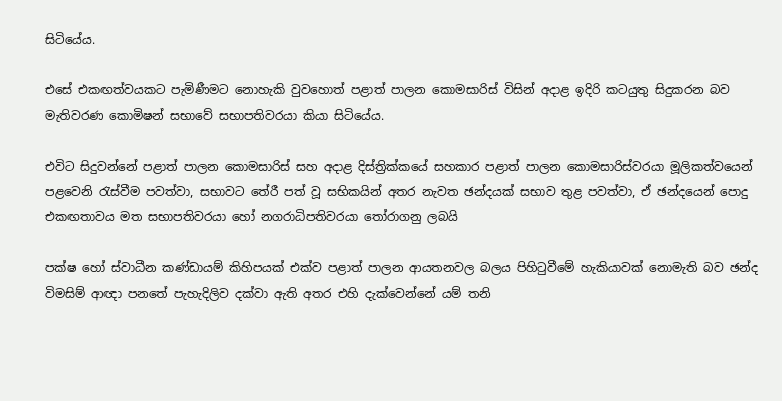සිටියේය.

එසේ එකඟත්වයකට පැමිණීමට නොහැකි වුවහොත් පළාත් පාලන කොමසාරිස් විසින් අදාළ ඉදිරි කටයුතු සිදුකරන බව මැතිවරණ කොමිෂන් සභාවේ සභාපතිවරයා කියා සිටියේය.

එවිට සිදුවන්නේ පළාත් පාලන කොමසාරිස් සහ අදාළ දිස්ත්‍රික්කයේ සහකාර පළාත් පාලන කොමසාරිස්වරයා මූලිකත්වයෙන් පළවෙනි රැස්වීම පවත්වා, සභාවට තේරී පත් වූ සභිකයින් අතර නැවත ඡන්දයක් සභාව තුළ පවත්වා, ඒ ඡන්දයෙන් පොදු එකඟතාවය මත සභාපතිවරයා හෝ නගරාධිපතිවරයා තෝරාගනු ලබයි

පක්ෂ හෝ ස්වාධීන කණ්ඩායම් කිහිපයක් එක්ව පළාත් පාලන ආයතනවල බලය පිහිටුවීමේ හැකියාවක් නොමැති බව ඡන්ද විමසිම් ආඥා පනතේ පැහැදිලිව දක්වා ඇති අතර එහි දැක්වෙන්නේ යම් තනි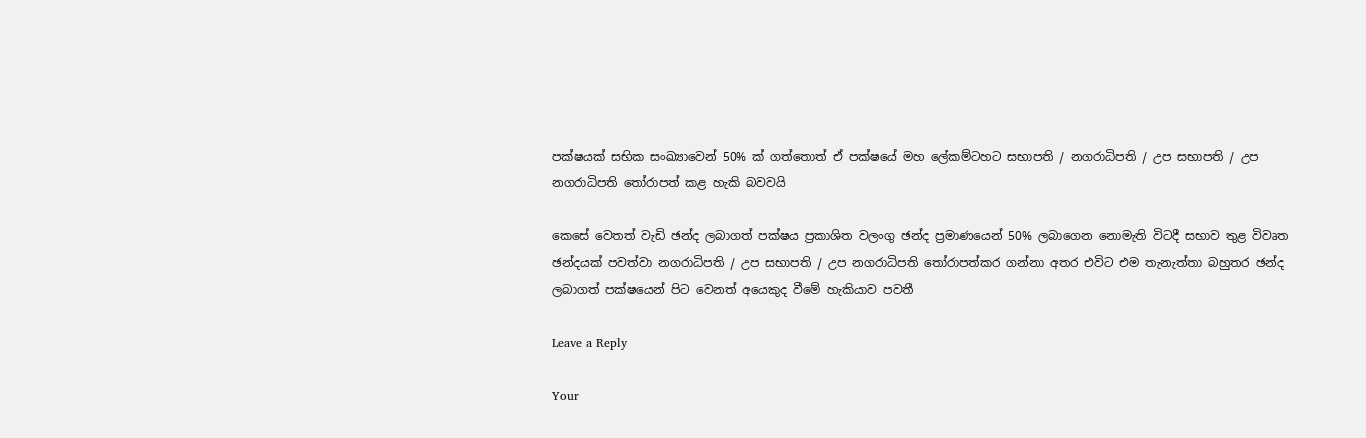පක්ෂයක් සභික සංඛ්‍යාවෙන් 50% ක් ගත්තොත් ඒ පක්ෂයේ මහ ලේකම්ටහට සභාපති / නගරාධිපති / උප සභාපති / උප නගරාධිපති තෝරාපත් කළ හැකි බවවයි

කෙසේ වෙතත් වැඩි ඡන්ද ලබාගත් පක්ෂය ප්‍රකාශිත වලංගු ඡන්ද ප්‍රමාණයෙන් 50% ලබාගෙන නොමැති විටදී සභාව තුළ විවෘත ඡන්දයක් පවත්වා නගරාධිපති / උප සභාපති / උප නගරාධිපති තෝරාපත්කර ගන්නා අතර එවිට එම තැනැත්තා බහුතර ඡන්ද ලබාගත් පක්ෂයෙන් පිට වෙනත් අයෙකුද වීමේ හැකියාව පවතී

Leave a Reply

Your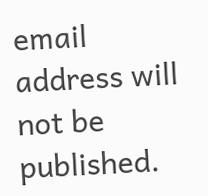email address will not be published.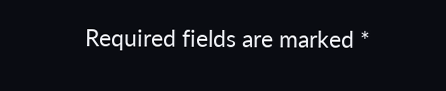Required fields are marked *